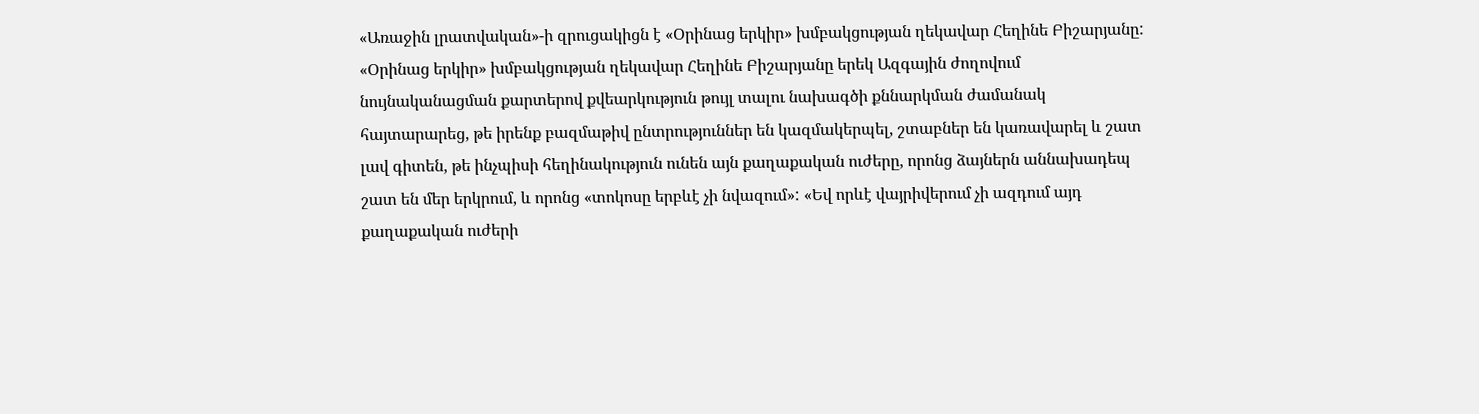«Առաջին լրատվական»-ի զրուցակիցն է «Օրինաց երկիր» խմբակցության ղեկավար Հեղինե Բիշարյանը:
«Օրինաց երկիր» խմբակցության ղեկավար Հեղինե Բիշարյանը երեկ Ազգային ժողովում նույնականացման քարտերով քվեարկություն թույլ տալու նախագծի քննարկման ժամանակ հայտարարեց, թե իրենք բազմաթիվ ընտրություններ են կազմակերպել, շտաբներ են կառավարել և շատ լավ գիտեն, թե ինչպիսի հեղինակություն ունեն այն քաղաքական ուժերը, որոնց ձայներն աննախադեպ շատ են մեր երկրում, և որոնց «տոկոսը երբևէ չի նվազում»: «Եվ որևէ վայրիվերում չի ազդում այդ քաղաքական ուժերի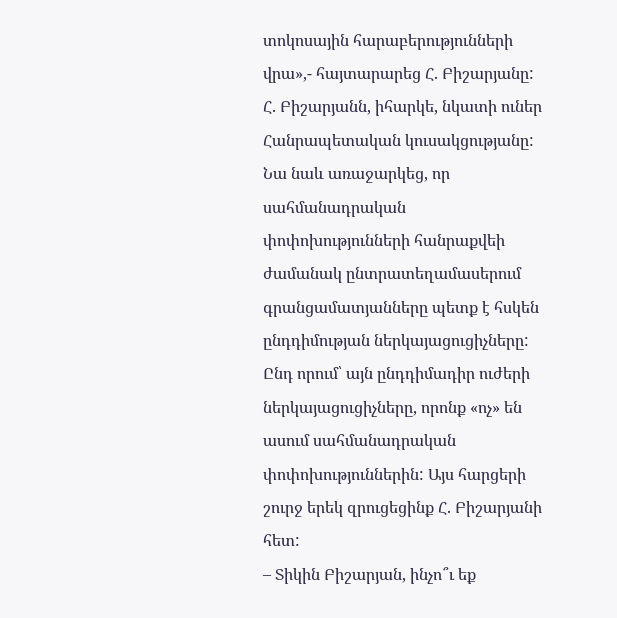տոկոսային հարաբերությունների վրա»,- հայտարարեց Հ. Բիշարյանը:
Հ. Բիշարյանն, իհարկե, նկատի ուներ Հանրապետական կուսակցությանը: Նա նաև առաջարկեց, որ սահմանադրական փոփոխությունների հանրաքվեի ժամանակ ընտրատեղամասերում գրանցամատյանները պետք է հսկեն ընդդիմության ներկայացուցիչները: Ընդ որում՝ այն ընդդիմադիր ուժերի ներկայացուցիչները, որոնք «ոչ» են ասում սահմանադրական փոփոխություններին: Այս հարցերի շուրջ երեկ զրուցեցինք Հ. Բիշարյանի հետ:
– Տիկին Բիշարյան, ինչո՞ւ եք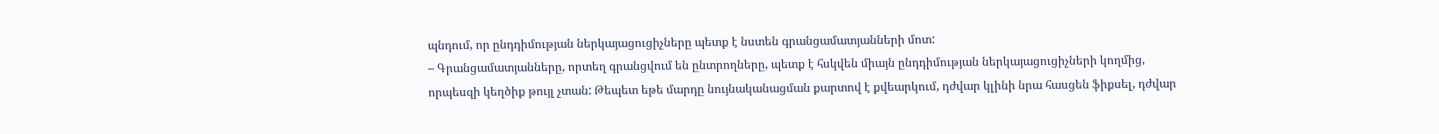պնդում, որ ընդդիմության ներկայացուցիչները պետք է նստեն գրանցամատյանների մոտ:
– Գրանցամատյանները, որտեղ գրանցվում են ընտրողները, պետք է հսկվեն միայն ընդդիմության ներկայացուցիչների կողմից, որպեսզի կեղծիք թույլ չտան: Թեպետ եթե մարդը նույնականացման քարտով է քվեարկում, դժվար կլինի նրա հասցեն ֆիքսել, դժվար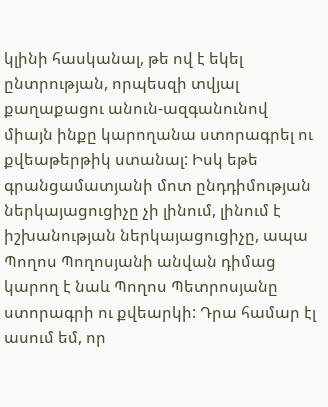կլինի հասկանալ, թե ով է եկել ընտրության, որպեսզի տվյալ քաղաքացու անուն-ազգանունով միայն ինքը կարողանա ստորագրել ու քվեաթերթիկ ստանալ: Իսկ եթե գրանցամատյանի մոտ ընդդիմության ներկայացուցիչը չի լինում, լինում է իշխանության ներկայացուցիչը, ապա Պողոս Պողոսյանի անվան դիմաց կարող է նաև Պողոս Պետրոսյանը ստորագրի ու քվեարկի: Դրա համար էլ ասում եմ, որ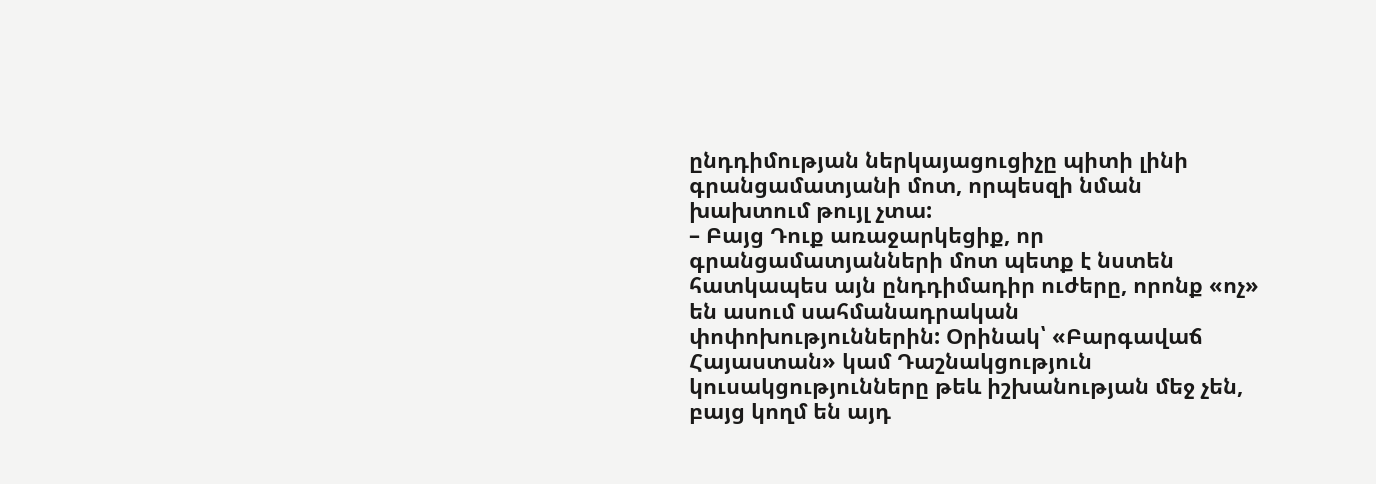ընդդիմության ներկայացուցիչը պիտի լինի գրանցամատյանի մոտ, որպեսզի նման խախտում թույլ չտա:
– Բայց Դուք առաջարկեցիք, որ գրանցամատյանների մոտ պետք է նստեն հատկապես այն ընդդիմադիր ուժերը, որոնք «ոչ» են ասում սահմանադրական փոփոխություններին: Օրինակ՝ «Բարգավաճ Հայաստան» կամ Դաշնակցություն կուսակցությունները թեև իշխանության մեջ չեն, բայց կողմ են այդ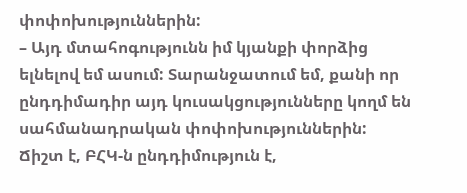փոփոխություններին:
– Այդ մտահոգությունն իմ կյանքի փորձից ելնելով եմ ասում: Տարանջատում եմ, քանի որ ընդդիմադիր այդ կուսակցությունները կողմ են սահմանադրական փոփոխություններին: Ճիշտ է, ԲՀԿ-ն ընդդիմություն է,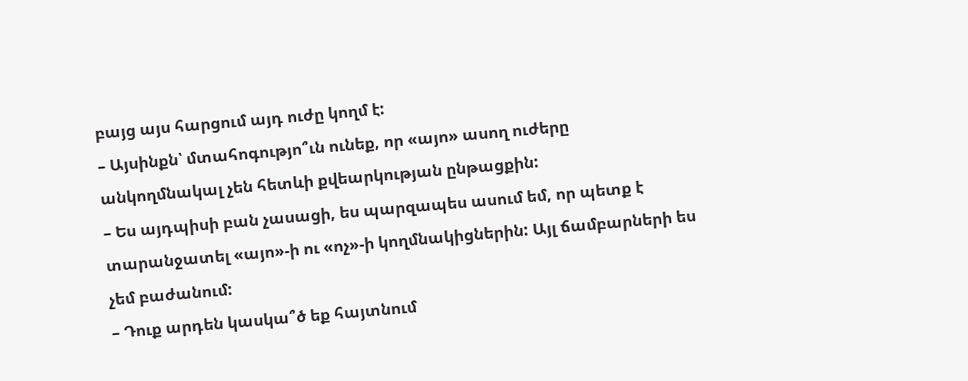բայց այս հարցում այդ ուժը կողմ է:
– Այսինքն՝ մտահոգությո՞ւն ունեք, որ «այո» ասող ուժերը անկողմնակալ չեն հետևի քվեարկության ընթացքին:
– Ես այդպիսի բան չասացի, ես պարզապես ասում եմ, որ պետք է տարանջատել «այո»-ի ու «ոչ»-ի կողմնակիցներին: Այլ ճամբարների ես չեմ բաժանում:
– Դուք արդեն կասկա՞ծ եք հայտնում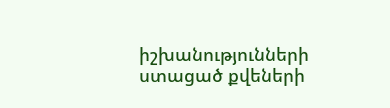իշխանությունների ստացած քվեների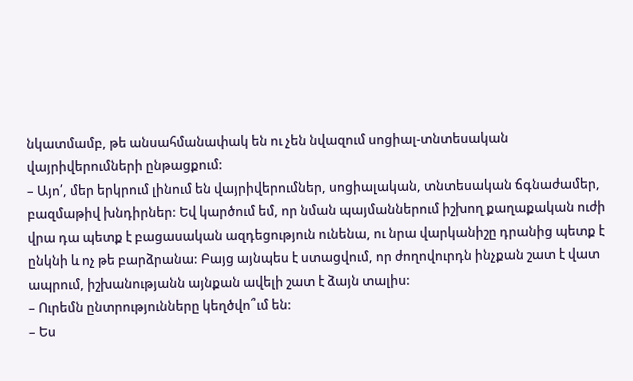նկատմամբ, թե անսահմանափակ են ու չեն նվազում սոցիալ-տնտեսական վայրիվերումների ընթացքում:
– Այո՛, մեր երկրում լինում են վայրիվերումներ, սոցիալական, տնտեսական ճգնաժամեր, բազմաթիվ խնդիրներ: Եվ կարծում եմ, որ նման պայմաններում իշխող քաղաքական ուժի վրա դա պետք է բացասական ազդեցություն ունենա, ու նրա վարկանիշը դրանից պետք է ընկնի և ոչ թե բարձրանա: Բայց այնպես է ստացվում, որ ժողովուրդն ինչքան շատ է վատ ապրում, իշխանությանն այնքան ավելի շատ է ձայն տալիս:
– Ուրեմն ընտրությունները կեղծվո՞ւմ են:
– Ես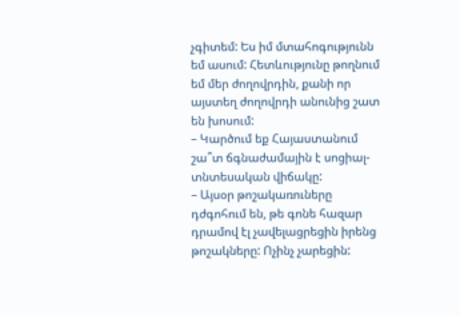չգիտեմ: Ես իմ մտահոգությունն եմ ասում: Հետևությունը թողնում եմ մեր ժողովրդին, քանի որ այստեղ ժողովրդի անունից շատ են խոսում:
– Կարծում եք Հայաստանում շա՞տ ճգնաժամային է սոցիալ-տնտեսական վիճակը:
– Այսօր թոշակառուները դժգոհում են, թե գոնե հազար դրամով էլ չավելացրեցին իրենց թոշակները: Ոչինչ չարեցին: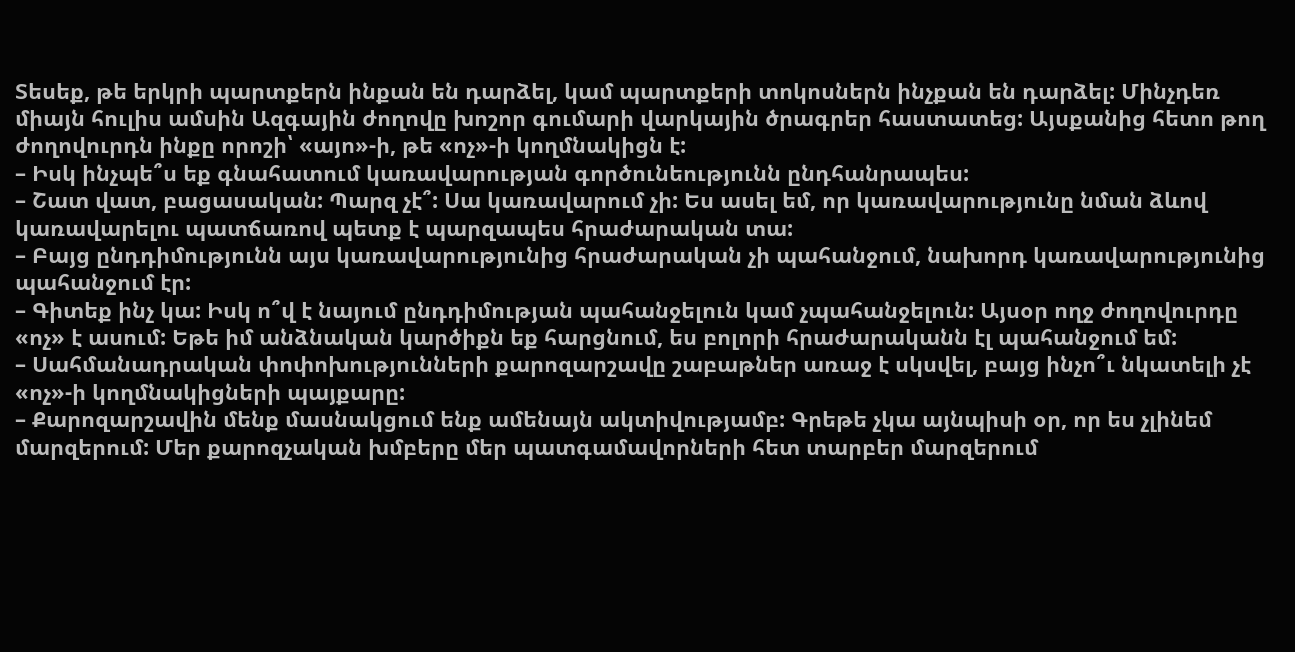Տեսեք, թե երկրի պարտքերն ինքան են դարձել, կամ պարտքերի տոկոսներն ինչքան են դարձել: Մինչդեռ միայն հուլիս ամսին Ազգային ժողովը խոշոր գումարի վարկային ծրագրեր հաստատեց: Այսքանից հետո թող ժողովուրդն ինքը որոշի՝ «այո»-ի, թե «ոչ»-ի կողմնակիցն է:
– Իսկ ինչպե՞ս եք գնահատում կառավարության գործունեությունն ընդհանրապես:
– Շատ վատ, բացասական: Պարզ չէ՞: Սա կառավարում չի: Ես ասել եմ, որ կառավարությունը նման ձևով կառավարելու պատճառով պետք է պարզապես հրաժարական տա:
– Բայց ընդդիմությունն այս կառավարությունից հրաժարական չի պահանջում, նախորդ կառավարությունից պահանջում էր:
– Գիտեք ինչ կա: Իսկ ո՞վ է նայում ընդդիմության պահանջելուն կամ չպահանջելուն: Այսօր ողջ ժողովուրդը «ոչ» է ասում: Եթե իմ անձնական կարծիքն եք հարցնում, ես բոլորի հրաժարականն էլ պահանջում եմ:
– Սահմանադրական փոփոխությունների քարոզարշավը շաբաթներ առաջ է սկսվել, բայց ինչո՞ւ նկատելի չէ «ոչ»-ի կողմնակիցների պայքարը:
– Քարոզարշավին մենք մասնակցում ենք ամենայն ակտիվությամբ: Գրեթե չկա այնպիսի օր, որ ես չլինեմ մարզերում: Մեր քարոզչական խմբերը մեր պատգամավորների հետ տարբեր մարզերում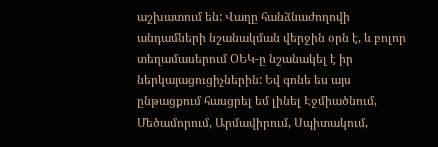աշխատում են: Վաղը հանձնաժողովի անդամների նշանակման վերջին օրն է, և բոլոր տեղամասերում ՕԵԿ-ը նշանակել է իր ներկայացուցիչներին: Եվ գոնե ես այս ընթացքում հասցրել եմ լինել Էջմիածնում, Մեծամորում, Արմավիրում, Սպիտակում,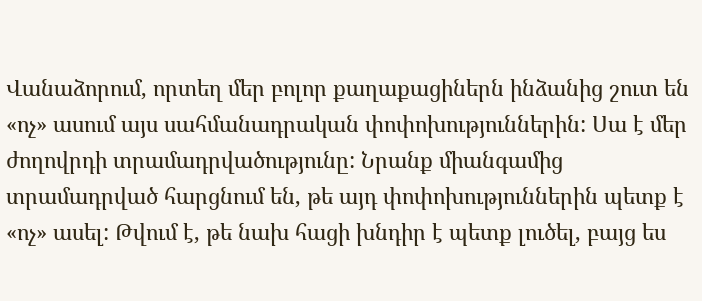Վանաձորում, որտեղ մեր բոլոր քաղաքացիներն ինձանից շուտ են «ոչ» ասում այս սահմանադրական փոփոխություններին: Սա է մեր ժողովրդի տրամադրվածությունը: Նրանք միանգամից տրամադրված հարցնում են, թե այդ փոփոխություններին պետք է «ոչ» ասել: Թվում է, թե նախ հացի խնդիր է պետք լուծել, բայց ես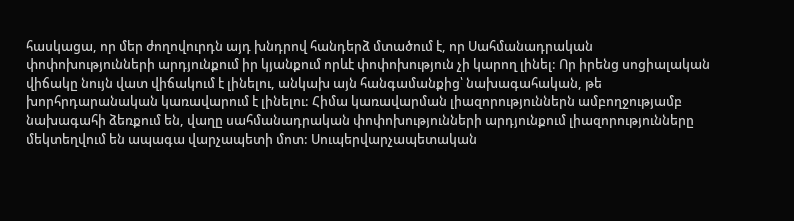հասկացա, որ մեր ժողովուրդն այդ խնդրով հանդերձ մտածում է, որ Սահմանադրական փոփոխությունների արդյունքում իր կյանքում որևէ փոփոխություն չի կարող լինել: Որ իրենց սոցիալական վիճակը նույն վատ վիճակում է լինելու, անկախ այն հանգամանքից՝ նախագահական, թե խորհրդարանական կառավարում է լինելու: Հիմա կառավարման լիազորություններն ամբողջությամբ նախագահի ձեռքում են, վաղը սահմանադրական փոփոխությունների արդյունքում լիազորությունները մեկտեղվում են ապագա վարչապետի մոտ: Սուպերվարչապետական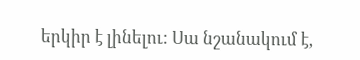երկիր է լինելու: Սա նշանակում է,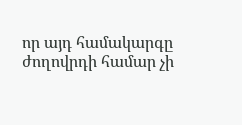որ այդ համակարգը ժողովրդի համար չի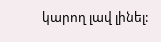կարող լավ լինել: